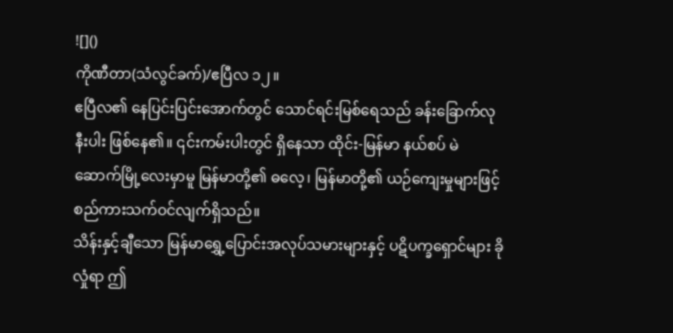![]()
ကိုဏီတာ(သံလွင်ခက်)/ဧပြီလ ၁၂။
ဧပြီလ၏ နေပြင်းပြင်းအောက်တွင် သောင်ရင်းမြစ်ရေသည် ခန်းခြောက်လုနီးပါး ဖြစ်နေ၏။ ၎င်းကမ်းပါးတွင် ရှိနေသာ ထိုင်း-မြန်မာ နယ်စပ် မဲဆောက်မြို့လေးမှာမူ မြန်မာတို့၏ ဓလေ့၊ မြန်မာတို့၏ ယဉ်ကျေးမှုများဖြင့် စည်ကားသက်ဝင်လျက်ရှိသည်။
သိန်းနှင့်ချီသော မြန်မာရွှေ့ပြောင်းအလုပ်သမားများနှင့် ပဋိပက္ခရှောင်များ ခိုလှုံရာ ဤ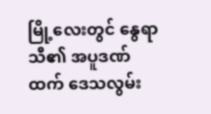မြို့လေးတွင် နွေရာသီ၏ အပူဒဏ်ထက် ဒေသလွမ်း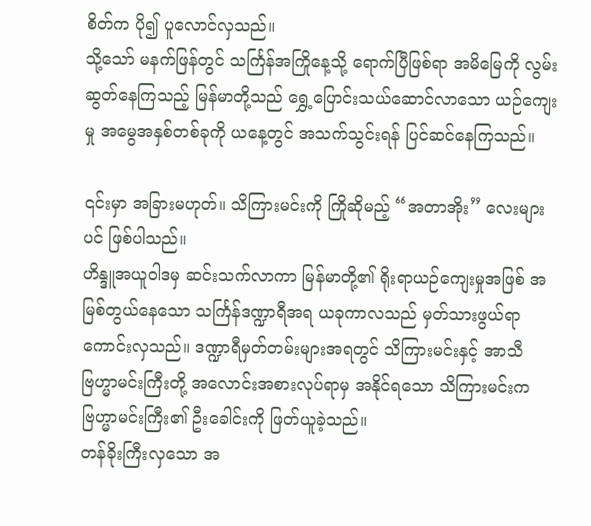စိတ်က ပို၍ ပူလောင်လှသည်။
သို့သော် မနက်ဖြန်တွင် သင်္ကြန်အကြိုနေ့သို့ ရောက်ပြီဖြစ်ရာ အမိမြေကို လွမ်းဆွတ်နေကြသည့် မြန်မာတို့သည် ရွှေ့ပြောင်းသယ်ဆောင်လာသော ယဉ်ကျေးမှု အမွေအနှစ်တစ်ခုကို ယနေ့တွင် အသက်သွင်းရန် ပြင်ဆင်နေကြသည်။

၎င်းမှာ အခြားမဟုတ်။ သိကြားမင်းကို ကြိုဆိုမည့် “အတာအိုး” လေးများပင် ဖြစ်ပါသည်။
ဟိန္ဒူအယူဝါဒမှ ဆင်းသက်လာကာ မြန်မာတို့၏ ရိုးရာယဉ်ကျေးမှုအဖြစ် အမြစ်တွယ်နေသော သင်္ကြန်ဒဏ္ဍာရီအရ ယခုကာလသည် မှတ်သားဖွယ်ရာကောင်းလှသည်။ ဒဏ္ဍာရီမှတ်တမ်းများအရတွင် သိကြားမင်းနှင့် အာသီဗြဟ္မာမင်းကြီးတို့ အလောင်းအစားလုပ်ရာမှ အနိုင်ရသော သိကြားမင်းက ဗြဟ္မာမင်းကြီး၏ ဦးခေါင်းကို ဖြတ်ယူခဲ့သည်။
တန်ခိုးကြီးလှသော အ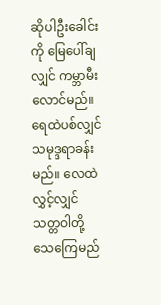ဆိုပါဦးခေါင်းကို မြေပေါ်ချလျှင် ကမ္ဘာမီးလောင်မည်။ ရေထဲပစ်လျှင် သမုဒ္ဒရာခန်းမည်။ လေထဲလွှင့်လျှင် သတ္တဝါတို့ သေကြေမည်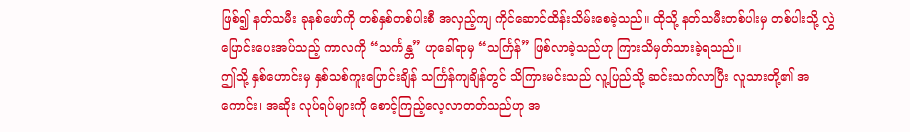ဖြစ်၍ နတ်သမီး ခုနစ်ဖော်ကို တစ်နှစ်တစ်ပါးစီ အလှည့်ကျ ကိုင်ဆောင်ထိန်းသိမ်းစေခဲ့သည်။ ထိုသို့ နတ်သမီးတစ်ပါးမှ တစ်ပါးသို့ လွှဲပြောင်းပေးအပ်သည့် ကာလကို “သင်္ကန္တ” ဟုခေါ်ရာမှ “သင်္ကြန်” ဖြစ်လာခဲ့သည်ဟု ကြားသိမှတ်သားခဲ့ရသည်။
ဤသို့ နှစ်ဟောင်းမှ နှစ်သစ်ကူးပြောင်းချိန် သင်္ကြန်ကျချိန်တွင် သိကြားမင်းသည် လူ့ပြည်သို့ ဆင်းသက်လာပြီး လူသားတို့၏ အကောင်း၊ အဆိုး လုပ်ရပ်များကို စောင့်ကြည့်လေ့လာတတ်သည်ဟု အ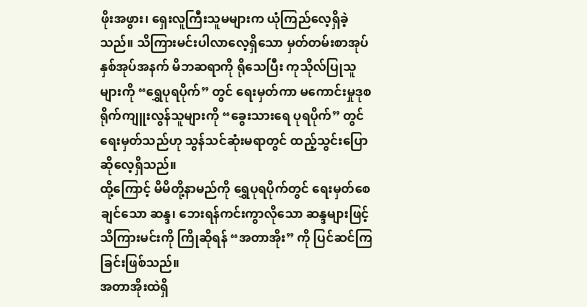ဖိုးအဖွား၊ ရှေးလူကြီးသူမများက ယုံကြည်လေ့ရှိခဲ့သည်။ သိကြားမင်းပါလာလေ့ရှိသော မှတ်တမ်းစာအုပ် နှစ်အုပ်အနက် မိဘဆရာကို ရိုသေပြီး ကုသိုလ်ပြုသူများကို “ရွှေပုရပိုက်” တွင် ရေးမှတ်ကာ မကောင်းမှုဒုစရိုက်ကျူးလွန်သူများကို “ခွေးသားရေ ပုရပိုက်” တွင် ရေးမှတ်သည်ဟု သွန်သင်ဆုံးမရာတွင် ထည့်သွင်းပြောဆိုလေ့ရှိသည်။
ထို့ကြောင့် မိမိတို့နာမည်ကို ရွှေပုရပိုက်တွင် ရေးမှတ်စေချင်သော ဆန္ဒ၊ ဘေးရန်ကင်းကွာလိုသော ဆန္ဒများဖြင့် သိကြားမင်းကို ကြိုဆိုရန် “အတာအိုး” ကို ပြင်ဆင်ကြခြင်းဖြစ်သည်။
အတာအိုးထဲရှိ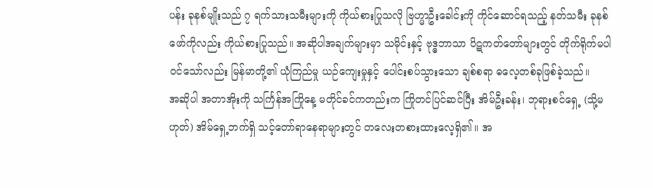ပန်း ခုနစ်မျိုးသည် ၇ ရက်သားသမီးများကို ကိုယ်စားပြုသလို ဗြဟ္မာဦးခေါင်းကို ကိုင်ဆောင်ရသည့် နတ်သမီး ခုနစ်ဖော်ကိုလည်း ကိုယ်စားပြုသည်။ အဆိုပါအချက်များမှာ သမိုင်းနှင့် ဗုဒ္ဓဘာသာ ပိဋကတ်တော်များတွင် တိုက်ရိုက်မပါဝင်သော်လည်း မြန်မာတို့၏ ယုံကြည်မှု ယဉ်ကျေးမှုနှင့် ပေါင်းစပ်သွားသော ချစ်စရာ ဓလေ့တစ်ခုဖြစ်ခဲ့သည်။
အဆိုပါ အတာအိုးကို သင်္ကြန်အကြိုနေ့ မတိုင်ခင်ကတည်းက ကြိုတင်ပြင်ဆင်ပြီး အိမ်ဦးခန်း၊ ဘုရားစင်ရှေ့ (သို့မဟုတ်) အိမ်ရှေ့ဘက်ရှိ သင့်တော်ရာနေရာများတွင် တလေးတစားထားလေ့ရှိ၏။ အ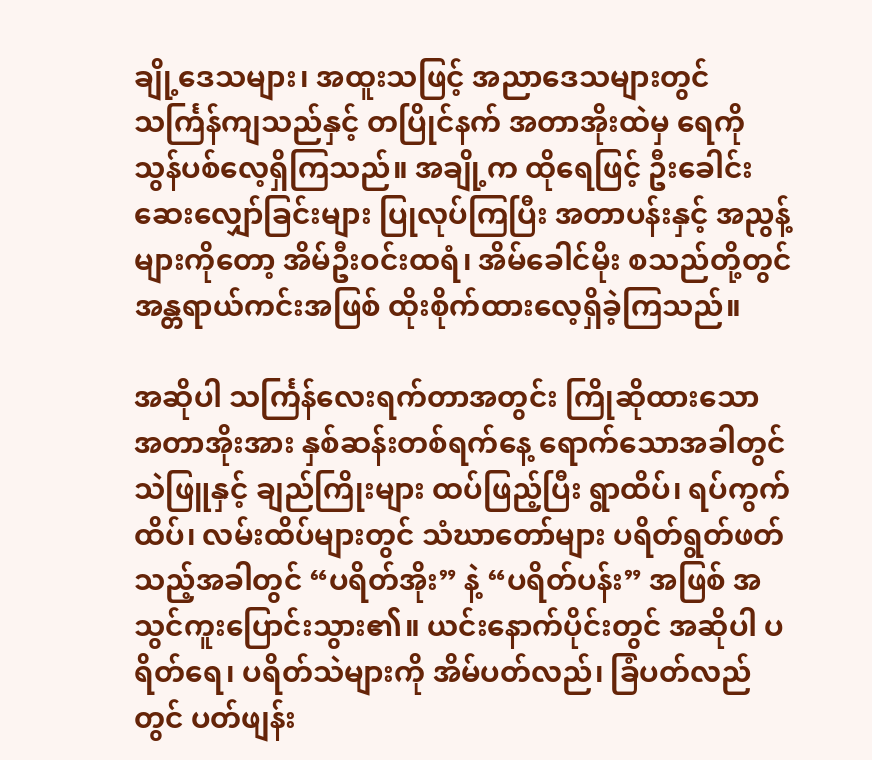ချို့ဒေသများ၊ အထူးသဖြင့် အညာဒေသများတွင် သင်္ကြန်ကျသည်နှင့် တပြိုင်နက် အတာအိုးထဲမှ ရေကို သွန်ပစ်လေ့ရှိကြသည်။ အချို့က ထိုရေဖြင့် ဦးခေါင်းဆေးလျှော်ခြင်းများ ပြုလုပ်ကြပြီး အတာပန်းနှင့် အညွန့်များကိုတော့ အိမ်ဦးဝင်းထရံ၊ အိမ်ခေါင်မိုး စသည်တို့တွင် အန္တရာယ်ကင်းအဖြစ် ထိုးစိုက်ထားလေ့ရှိခဲ့ကြသည်။

အဆိုပါ သင်္ကြန်လေးရက်တာအတွင်း ကြိုဆိုထားသော အတာအိုးအား နှစ်ဆန်းတစ်ရက်နေ့ ရောက်သောအခါတွင် သဲဖြူနှင့် ချည်ကြိုးများ ထပ်ဖြည့်ပြီး ရွာထိပ်၊ ရပ်ကွက်ထိပ်၊ လမ်းထိပ်များတွင် သံဃာတော်များ ပရိတ်ရွတ်ဖတ်သည့်အခါတွင် “ပရိတ်အိုး” နဲ့ “ပရိတ်ပန်း” အဖြစ် အသွင်ကူးပြောင်းသွား၏။ ယင်းနောက်ပိုင်းတွင် အဆိုပါ ပရိတ်ရေ၊ ပရိတ်သဲများကို အိမ်ပတ်လည်၊ ခြံပတ်လည်တွင် ပတ်ဖျန်း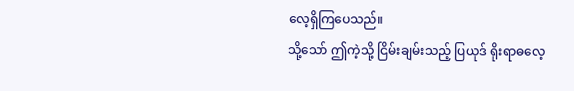လေ့ရှိကြပေသည်။
သို့သော် ဤကဲ့သို့ ငြိမ်းချမ်းသည့် ပြယုဒ် ရိုးရာဓလေ့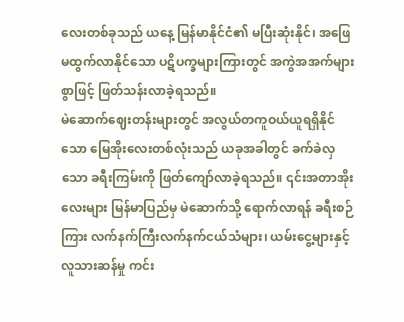လေးတစ်ခုသည် ယနေ့ မြန်မာနိုင်ငံ၏ မပြီးဆုံးနိုင်၊ အဖြေမထွက်လာနိုင်သော ပဋိပက္ခများကြားတွင် အကွဲအအက်များစွာဖြင့် ဖြတ်သန်းလာခဲ့ရသည်။
မဲဆောက်ဈေးတန်းများတွင် အလွယ်တကူဝယ်ယူရရှိနိုင်သော မြေအိုးလေးတစ်လုံးသည် ယခုအခါတွင် ခက်ခဲလှသော ခရီးကြမ်းကို ဖြတ်ကျော်လာခဲ့ရသည်။ ၎င်းအတာအိုးလေးများ မြန်မာပြည်မှ မဲဆောက်သို့ ရောက်လာရန် ခရီးစဉ်ကြား လက်နက်ကြီးလက်နက်ငယ်သံများ၊ ယမ်းငွေ့များနှင့် လူသားဆန်မှု ကင်း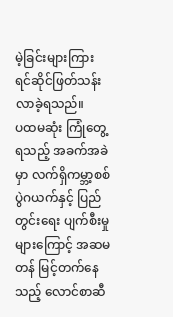မဲ့ခြင်းများကြား ရင်ဆိုင်ဖြတ်သန်းလာခဲ့ရသည်။
ပထမဆုံး ကြုံတွေ့ရသည့် အခက်အခဲမှာ လက်ရှိကမ္ဘာ့စစ်ပွဲဂယက်နှင့် ပြည်တွင်းရေး ပျက်စီးမှုများကြောင့် အဆမတန် မြင့်တက်နေသည့် လောင်စာဆီ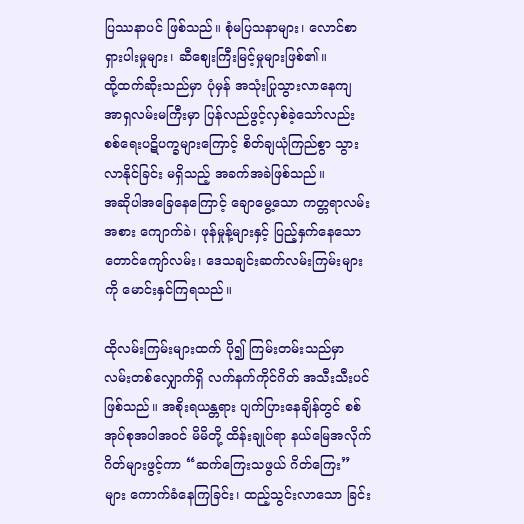ပြဿနာပင် ဖြစ်သည်။ စုံမပြသနာများ၊ လောင်စာရှားပါးမှုများ၊ ဆီဈေးကြီးမြင့်မှုများဖြစ်၏။
ထို့ထက်ဆိုးသည်မှာ ပုံမှန် အသုံးပြုသွားလာနေကျ အာရှလမ်းမကြီးမှာ ပြန်လည်ဖွင့်လှစ်ခဲ့သော်လည်း စစ်ရေးပဋိပက္ခများကြောင့် စိတ်ချယုံကြည်စွာ သွားလာနိုင်ခြင်း မရှိသည့် အခက်အခဲဖြစ်သည်။
အဆိုပါအခြေနေကြောင့် ချောမွေ့သော ကတ္တရာလမ်းအစား ကျောက်ခဲ၊ ဖုန်မှုန့်များနှင့် ပြည့်နှက်နေသော တောင်ကျော်လမ်း၊ ဒေသချင်းဆက်လမ်းကြမ်းများကို မောင်းနှင်ကြရသည်။

ထိုလမ်းကြမ်းများထက် ပို၍ ကြမ်းတမ်းသည်မှာ လမ်းတစ်လျှောက်ရှိ လက်နက်ကိုင်ဂိတ် အသီးသီးပင် ဖြစ်သည်။ အစိုးရယန္တရား ပျက်ပြားနေချိန်တွင် စစ်အုပ်စုအပါအဝင် မိမိတို့ ထိန်းချုပ်ရာ နယ်မြေအလိုက် ဂိတ်များဖွင့်ကာ “ဆက်ကြေးသဖွယ် ဂိတ်ကြေး” များ ကောက်ခံနေကြခြင်း၊ ထည့်သွင်းလာသော ခြင်း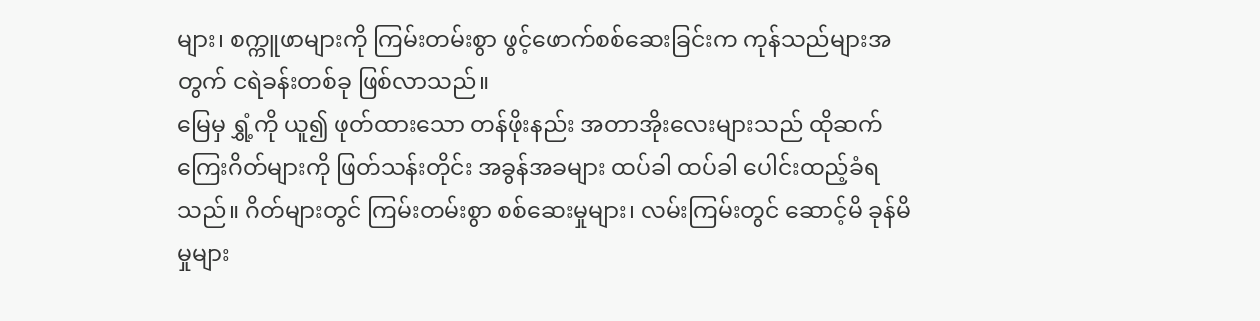များ၊ စက္ကူဖာများကို ကြမ်းတမ်းစွာ ဖွင့်ဖောက်စစ်ဆေးခြင်းက ကုန်သည်များအတွက် ငရဲခန်းတစ်ခု ဖြစ်လာသည်။
မြေမှ ရွှံ့ကို ယူ၍ ဖုတ်ထားသော တန်ဖိုးနည်း အတာအိုးလေးများသည် ထိုဆက်ကြေးဂိတ်များကို ဖြတ်သန်းတိုင်း အခွန်အခများ ထပ်ခါ ထပ်ခါ ပေါင်းထည့်ခံရသည်။ ဂိတ်များတွင် ကြမ်းတမ်းစွာ စစ်ဆေးမှုများ၊ လမ်းကြမ်းတွင် ဆောင့်မိ ခုန်မိမှုများ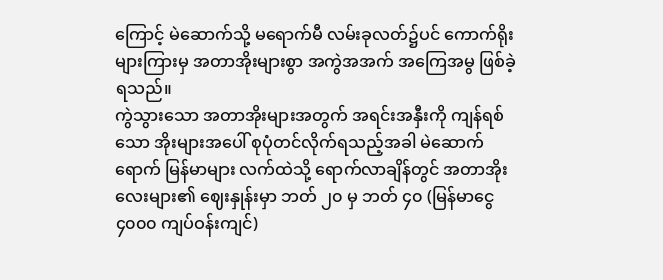ကြောင့် မဲဆောက်သို့ မရောက်မီ လမ်းခုလတ်၌ပင် ကောက်ရိုးများကြားမှ အတာအိုးများစွာ အကွဲအအက် အကြေအမွ ဖြစ်ခဲ့ရသည်။
ကွဲသွားသော အတာအိုးများအတွက် အရင်းအနှီးကို ကျန်ရစ်သော အိုးများအပေါ် စုပုံတင်လိုက်ရသည့်အခါ မဲဆောက်ရောက် မြန်မာများ လက်ထဲသို့ ရောက်လာချိန်တွင် အတာအိုးလေးများ၏ ဈေးနှုန်းမှာ ဘတ် ၂၀ မှ ဘတ် ၄၀ (မြန်မာငွေ ၄၀၀၀ ကျပ်ဝန်းကျင်)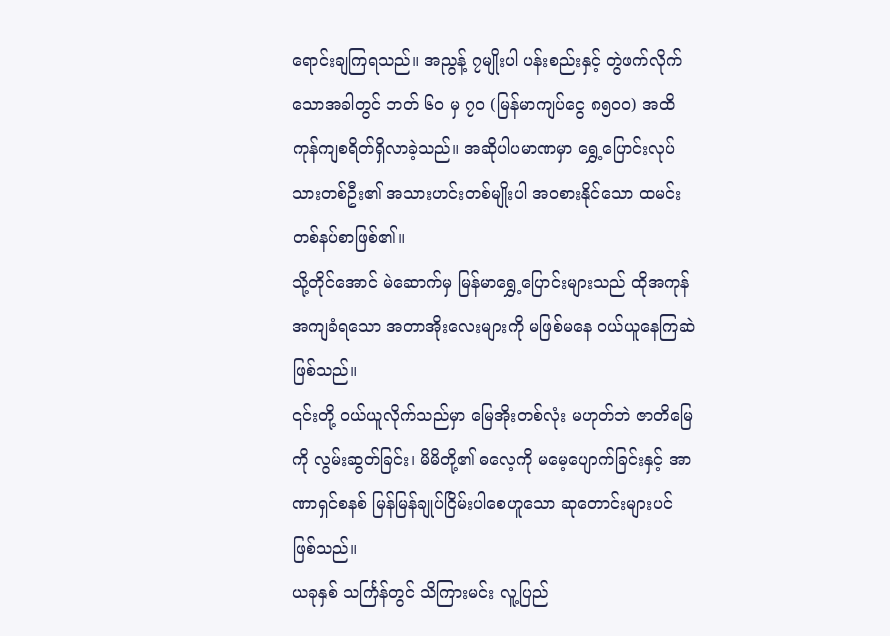ရောင်းချကြရသည်။ အညွန့် ၇မျိုးပါ ပန်းစည်းနှင့် တွဲဖက်လိုက်သောအခါတွင် ဘတ် ၆၀ မှ ၇၀ (မြန်မာကျပ်ငွေ ၈၅၀၀) အထိ ကုန်ကျစရိတ်ရှိလာခဲ့သည်။ အဆိုပါပမာဏမှာ ရွှေ့ပြောင်းလုပ်သားတစ်ဦး၏ အသားဟင်းတစ်မျိုးပါ အဝစားနိုင်သော ထမင်းတစ်နပ်စာဖြစ်၏။
သို့တိုင်အောင် မဲဆောက်မှ မြန်မာရွှေ့ပြောင်းများသည် ထိုအကုန်အကျခံရသော အတာအိုးလေးများကို မဖြစ်မနေ ဝယ်ယူနေကြဆဲ ဖြစ်သည်။
၎င်းတို့ ဝယ်ယူလိုက်သည်မှာ မြေအိုးတစ်လုံး မဟုတ်ဘဲ ဇာတိမြေကို လွမ်းဆွတ်ခြင်း၊ မိမိတို့၏ ဓလေ့ကို မမေ့ပျောက်ခြင်းနှင့် အာဏာရှင်စနစ် မြန်မြန်ချုပ်ငြိမ်းပါစေဟူသော ဆုတောင်းများပင် ဖြစ်သည်။
ယခုနှစ် သင်္ကြန်တွင် သိကြားမင်း လူ့ပြည်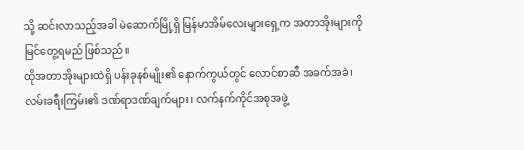သို့ ဆင်းလာသည့်အခါ မဲဆောက်မြို့ရှိ မြန်မာအိမ်လေးများရှေ့က အတာအိုးများကို မြင်တွေ့ရမည် ဖြစ်သည်။
ထိုအတာအိုးများထဲရှိ ပန်းခုနစ်မျိုး၏ နောက်ကွယ်တွင် လောင်စာဆီ အခက်အခဲ၊ လမ်းခရီးကြမ်း၏ ဒဏ်ရာဒဏ်ချက်များ၊ လက်နက်ကိုင်အစုအဖွဲ့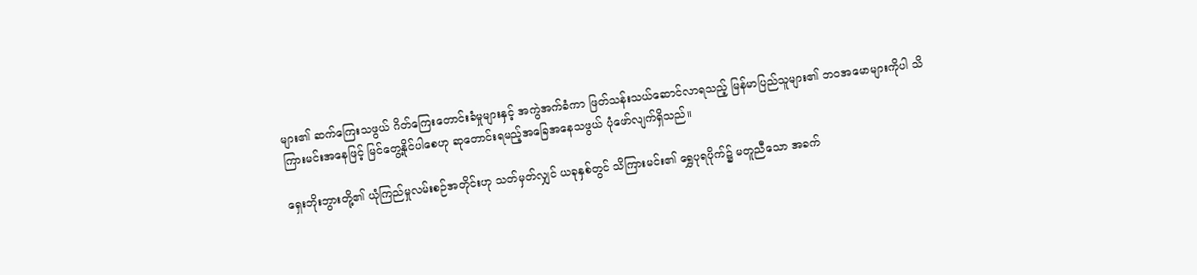များ၏ ဆက်ကြေးသဖွယ် ဂိတ်ကြေးတောင်းခံမှုများနှင့် အကွဲအက်ခံကာ ဖြတ်သန်းသယ်ဆောင်လာရသည့် မြန်မာပြည်သူများ၏ ဘဝအမောများကိုပါ သိကြားမင်းအနေဖြင့် မြင်တွေ့နိုင်ပါစေဟု ဆုတောင်းရမည့်အခြေအနေသဖွယ် ပုံဖော်လျက်ရှိသည်။

ရှေးဘိုးဘွားတို့၏ ယုံကြည်မှုလမ်းစဉ်အတိုင်းဟု သတ်မှတ်လျှင် ယခုနှစ်တွင် သိကြားမင်း၏ ရွှေပုရပိုက်၌ မတူညီသော အခက်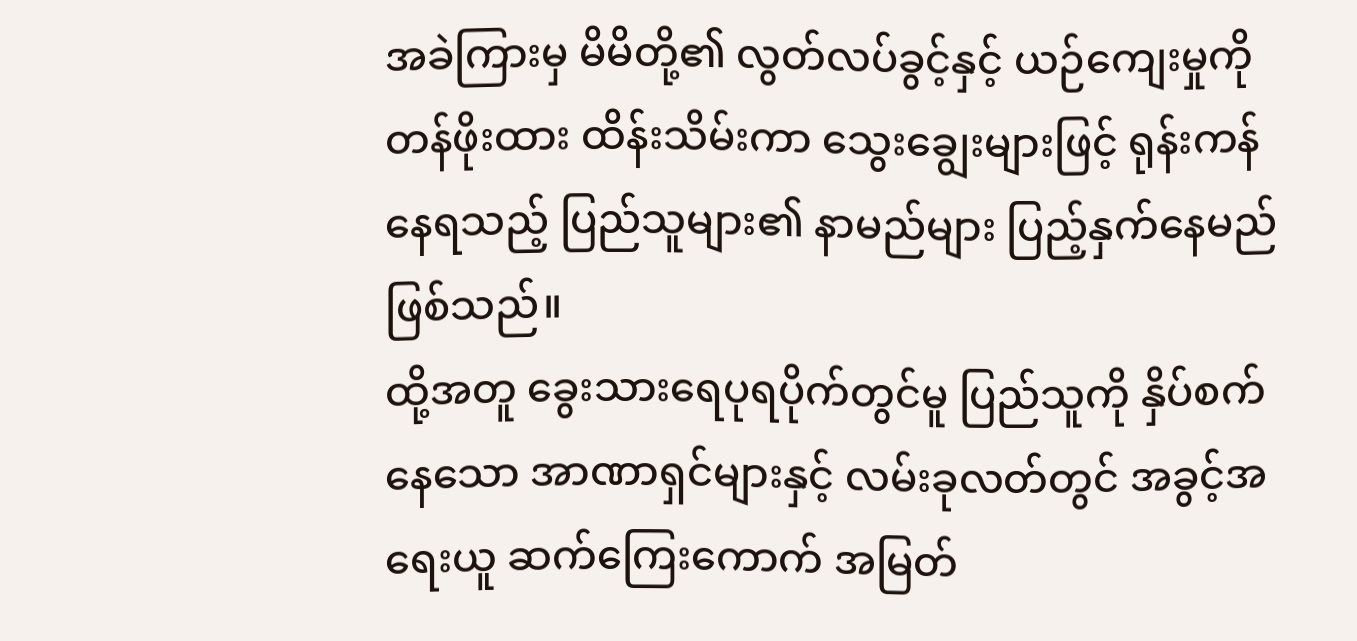အခဲကြားမှ မိမိတို့၏ လွတ်လပ်ခွင့်နှင့် ယဉ်ကျေးမှုကိုတန်ဖိုးထား ထိန်းသိမ်းကာ သွေးချွေးများဖြင့် ရုန်းကန်နေရသည့် ပြည်သူများ၏ နာမည်များ ပြည့်နှက်နေမည်ဖြစ်သည်။
ထို့အတူ ခွေးသားရေပုရပိုက်တွင်မူ ပြည်သူကို နှိပ်စက်နေသော အာဏာရှင်များနှင့် လမ်းခုလတ်တွင် အခွင့်အရေးယူ ဆက်ကြေးကောက် အမြတ်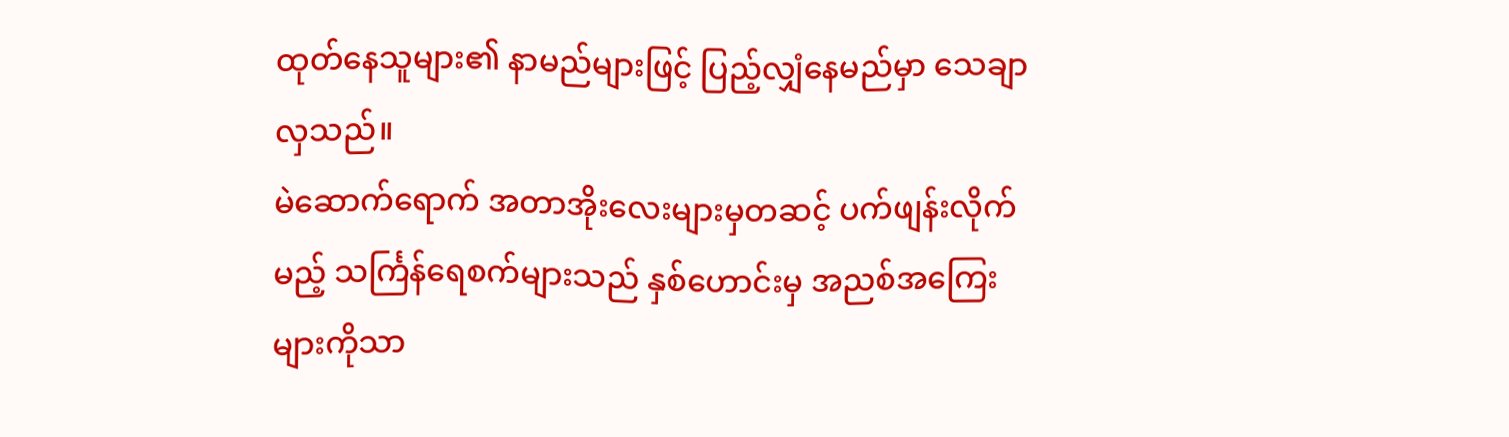ထုတ်နေသူများ၏ နာမည်များဖြင့် ပြည့်လျှံနေမည်မှာ သေချာလှသည်။
မဲဆောက်ရောက် အတာအိုးလေးများမှတဆင့် ပက်ဖျန်းလိုက်မည့် သင်္ကြန်ရေစက်များသည် နှစ်ဟောင်းမှ အညစ်အကြေးများကိုသာ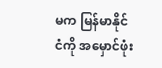မက မြန်မာနိုင်ငံကို အမှောင်ဖုံး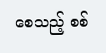စေသည့် စစ်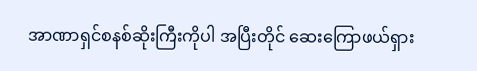အာဏာရှင်စနစ်ဆိုးကြီးကိုပါ အပြီးတိုင် ဆေးကြောဖယ်ရှား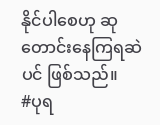နိုင်ပါစေဟု ဆုတောင်းနေကြရဆဲပင် ဖြစ်သည်။
#ပုရ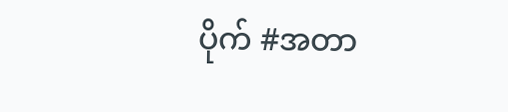ပိုက် #အတာ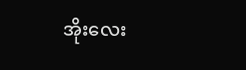အိုးလေး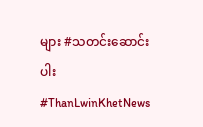များ #သတင်းဆောင်းပါး #ThanLwinKhetNews